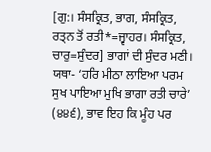[ਗੁ:। ਸੰਸਕ੍ਰਿਤ, ਭਾਗ, ਸੰਸਕ੍ਰਿਤ, ਰਤ੍ਨ ਤੋਂ ਰਤੀ*=ਜ੍ਵਾਹਰ। ਸੰਸਕ੍ਰਿਤ, ਚਾਰੁ=ਸੁੰਦਰ] ਭਾਗਾਂ ਦੀ ਸੁੰਦਰ ਮਣੀ। ਯਥਾ- ‘ਹਰਿ ਮੀਠਾ ਲਾਇਆ ਪਰਮ ਸੁਖ ਪਾਇਆ ਮੁਖਿ ਭਾਗਾ ਰਤੀ ਚਾਰੇ’ (੪੪੬), ਭਾਵ ਇਹ ਕਿ ਮੂੰਹ ਪਰ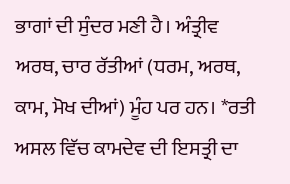ਭਾਗਾਂ ਦੀ ਸੁੰਦਰ ਮਣੀ ਹੈ। ਅੰਤ੍ਰੀਵ ਅਰਥ, ਚਾਰ ਰੱਤੀਆਂ (ਧਰਮ, ਅਰਥ, ਕਾਮ, ਮੋਖ ਦੀਆਂ) ਮੂੰਹ ਪਰ ਹਨ। *ਰਤੀ ਅਸਲ ਵਿੱਚ ਕਾਮਦੇਵ ਦੀ ਇਸਤ੍ਰੀ ਦਾ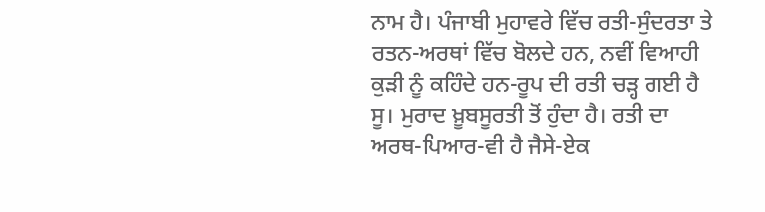ਨਾਮ ਹੈ। ਪੰਜਾਬੀ ਮੁਹਾਵਰੇ ਵਿੱਚ ਰਤੀ-ਸੁੰਦਰਤਾ ਤੇ ਰਤਨ-ਅਰਥਾਂ ਵਿੱਚ ਬੋਲਦੇ ਹਨ, ਨਵੀਂ ਵਿਆਹੀ ਕੁੜੀ ਨੂੰ ਕਹਿੰਦੇ ਹਨ-ਰੂਪ ਦੀ ਰਤੀ ਚੜ੍ਹ ਗਈ ਹੈ ਸੂ। ਮੁਰਾਦ ਖ਼ੂਬਸੂਰਤੀ ਤੋਂ ਹੁੰਦਾ ਹੈ। ਰਤੀ ਦਾ ਅਰਥ-ਪਿਆਰ-ਵੀ ਹੈ ਜੈਸੇ-ਏਕ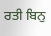ਰਤੀ ਬਿਨੁ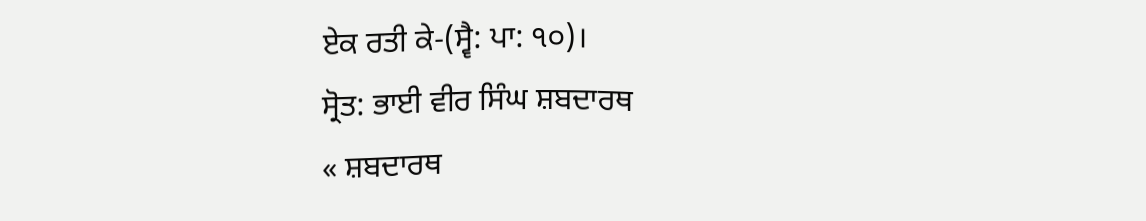ਏਕ ਰਤੀ ਕੇ-(ਸ੍ਵੈ: ਪਾ: ੧੦)।
ਸ੍ਰੋਤ: ਭਾਈ ਵੀਰ ਸਿੰਘ ਸ਼ਬਦਾਰਥ
« ਸ਼ਬਦਾਰਥ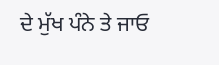ਦੇ ਮੁੱਖ ਪੰਨੇ ਤੇ ਜਾਓ